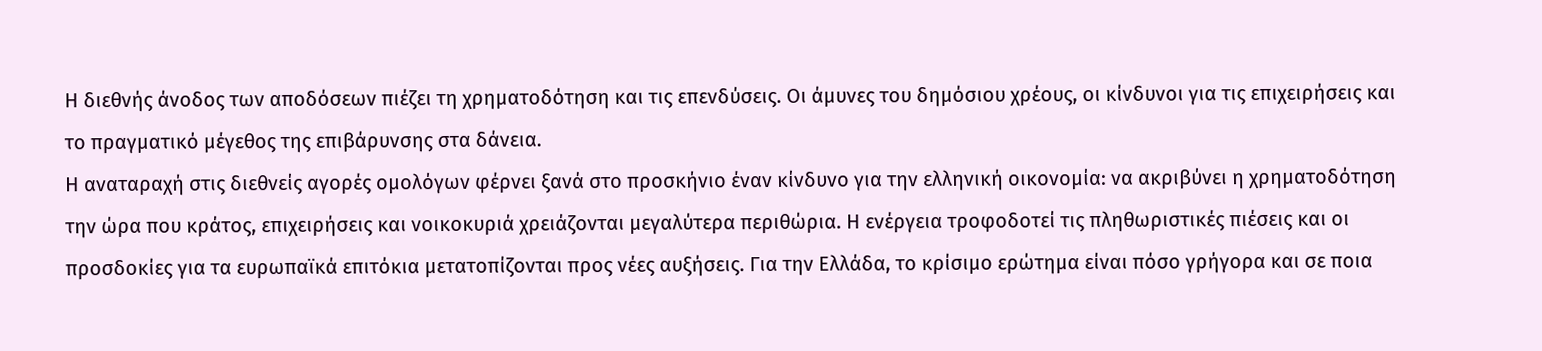Η διεθνής άνοδος των αποδόσεων πιέζει τη χρηματοδότηση και τις επενδύσεις. Οι άμυνες του δημόσιου χρέους, οι κίνδυνοι για τις επιχειρήσεις και το πραγματικό μέγεθος της επιβάρυνσης στα δάνεια.
Η αναταραχή στις διεθνείς αγορές ομολόγων φέρνει ξανά στο προσκήνιο έναν κίνδυνο για την ελληνική οικονομία: να ακριβύνει η χρηματοδότηση την ώρα που κράτος, επιχειρήσεις και νοικοκυριά χρειάζονται μεγαλύτερα περιθώρια. Η ενέργεια τροφοδοτεί τις πληθωριστικές πιέσεις και οι προσδοκίες για τα ευρωπαϊκά επιτόκια μετατοπίζονται προς νέες αυξήσεις. Για την Ελλάδα, το κρίσιμο ερώτημα είναι πόσο γρήγορα και σε ποια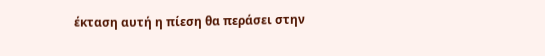έκταση αυτή η πίεση θα περάσει στην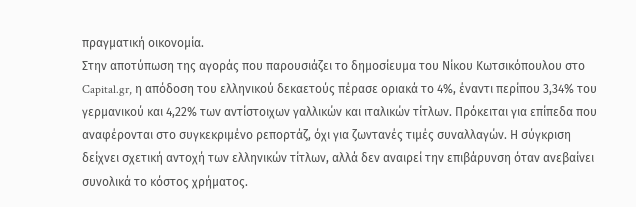πραγματική οικονομία.
Στην αποτύπωση της αγοράς που παρουσιάζει το δημοσίευμα του Νίκου Κωτσικόπουλου στο Capital.gr, η απόδοση του ελληνικού δεκαετούς πέρασε οριακά το 4%, έναντι περίπου 3,34% του γερμανικού και 4,22% των αντίστοιχων γαλλικών και ιταλικών τίτλων. Πρόκειται για επίπεδα που αναφέρονται στο συγκεκριμένο ρεπορτάζ, όχι για ζωντανές τιμές συναλλαγών. Η σύγκριση δείχνει σχετική αντοχή των ελληνικών τίτλων, αλλά δεν αναιρεί την επιβάρυνση όταν ανεβαίνει συνολικά το κόστος χρήματος.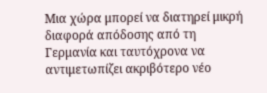Μια χώρα μπορεί να διατηρεί μικρή διαφορά απόδοσης από τη Γερμανία και ταυτόχρονα να αντιμετωπίζει ακριβότερο νέο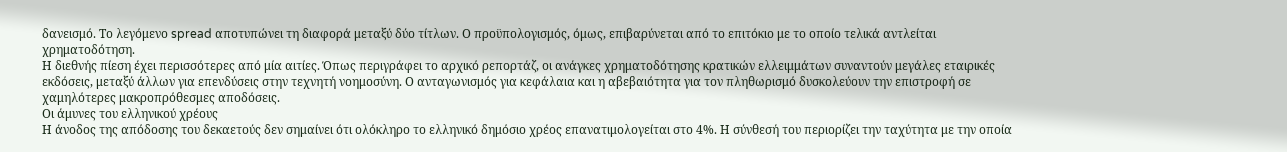δανεισμό. Το λεγόμενο spread αποτυπώνει τη διαφορά μεταξύ δύο τίτλων. Ο προϋπολογισμός, όμως, επιβαρύνεται από το επιτόκιο με το οποίο τελικά αντλείται χρηματοδότηση.
Η διεθνής πίεση έχει περισσότερες από μία αιτίες. Όπως περιγράφει το αρχικό ρεπορτάζ, οι ανάγκες χρηματοδότησης κρατικών ελλειμμάτων συναντούν μεγάλες εταιρικές εκδόσεις, μεταξύ άλλων για επενδύσεις στην τεχνητή νοημοσύνη. Ο ανταγωνισμός για κεφάλαια και η αβεβαιότητα για τον πληθωρισμό δυσκολεύουν την επιστροφή σε χαμηλότερες μακροπρόθεσμες αποδόσεις.
Οι άμυνες του ελληνικού χρέους
Η άνοδος της απόδοσης του δεκαετούς δεν σημαίνει ότι ολόκληρο το ελληνικό δημόσιο χρέος επανατιμολογείται στο 4%. Η σύνθεσή του περιορίζει την ταχύτητα με την οποία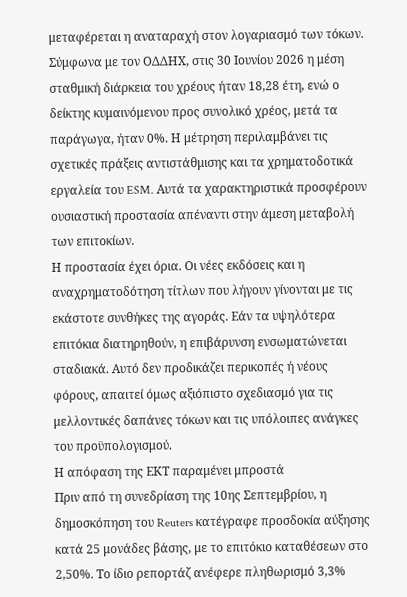μεταφέρεται η αναταραχή στον λογαριασμό των τόκων.
Σύμφωνα με τον ΟΔΔΗΧ, στις 30 Ιουνίου 2026 η μέση σταθμική διάρκεια του χρέους ήταν 18,28 έτη, ενώ ο δείκτης κυμαινόμενου προς συνολικό χρέος, μετά τα παράγωγα, ήταν 0%. Η μέτρηση περιλαμβάνει τις σχετικές πράξεις αντιστάθμισης και τα χρηματοδοτικά εργαλεία του ESM. Αυτά τα χαρακτηριστικά προσφέρουν ουσιαστική προστασία απέναντι στην άμεση μεταβολή των επιτοκίων.
Η προστασία έχει όρια. Οι νέες εκδόσεις και η αναχρηματοδότηση τίτλων που λήγουν γίνονται με τις εκάστοτε συνθήκες της αγοράς. Εάν τα υψηλότερα επιτόκια διατηρηθούν, η επιβάρυνση ενσωματώνεται σταδιακά. Αυτό δεν προδικάζει περικοπές ή νέους φόρους, απαιτεί όμως αξιόπιστο σχεδιασμό για τις μελλοντικές δαπάνες τόκων και τις υπόλοιπες ανάγκες του προϋπολογισμού.
Η απόφαση της ΕΚΤ παραμένει μπροστά
Πριν από τη συνεδρίαση της 10ης Σεπτεμβρίου, η δημοσκόπηση του Reuters κατέγραφε προσδοκία αύξησης κατά 25 μονάδες βάσης, με το επιτόκιο καταθέσεων στο 2,50%. Το ίδιο ρεπορτάζ ανέφερε πληθωρισμό 3,3%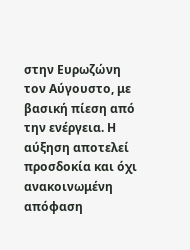στην Ευρωζώνη τον Αύγουστο, με βασική πίεση από την ενέργεια. Η αύξηση αποτελεί προσδοκία και όχι ανακοινωμένη απόφαση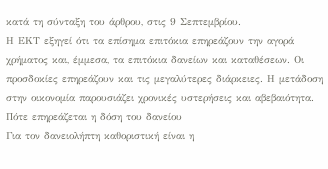κατά τη σύνταξη του άρθρου, στις 9 Σεπτεμβρίου.
Η ΕΚΤ εξηγεί ότι τα επίσημα επιτόκια επηρεάζουν την αγορά χρήματος και, έμμεσα, τα επιτόκια δανείων και καταθέσεων. Οι προσδοκίες επηρεάζουν και τις μεγαλύτερες διάρκειες. Η μετάδοση στην οικονομία παρουσιάζει χρονικές υστερήσεις και αβεβαιότητα.
Πότε επηρεάζεται η δόση του δανείου
Για τον δανειολήπτη καθοριστική είναι η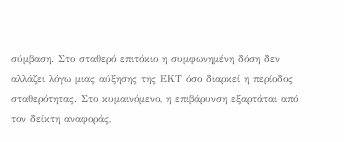σύμβαση. Στο σταθερό επιτόκιο η συμφωνημένη δόση δεν αλλάζει λόγω μιας αύξησης της ΕΚΤ όσο διαρκεί η περίοδος σταθερότητας. Στο κυμαινόμενο, η επιβάρυνση εξαρτάται από τον δείκτη αναφοράς,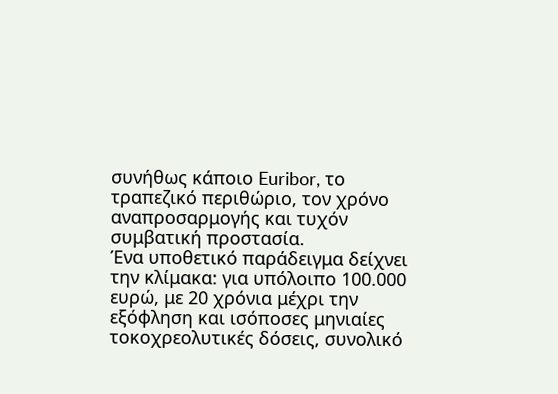συνήθως κάποιο Euribor, το τραπεζικό περιθώριο, τον χρόνο αναπροσαρμογής και τυχόν συμβατική προστασία.
Ένα υποθετικό παράδειγμα δείχνει την κλίμακα: για υπόλοιπο 100.000 ευρώ, με 20 χρόνια μέχρι την εξόφληση και ισόποσες μηνιαίες τοκοχρεολυτικές δόσεις, συνολικό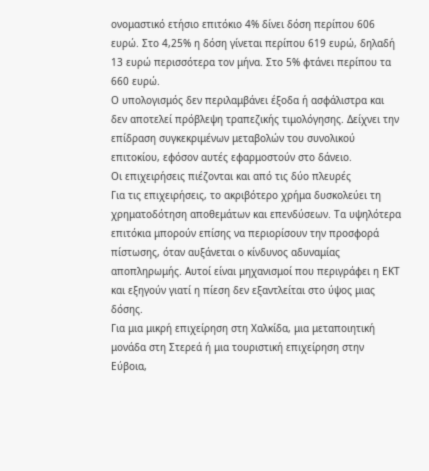ονομαστικό ετήσιο επιτόκιο 4% δίνει δόση περίπου 606 ευρώ. Στο 4,25% η δόση γίνεται περίπου 619 ευρώ, δηλαδή 13 ευρώ περισσότερα τον μήνα. Στο 5% φτάνει περίπου τα 660 ευρώ.
Ο υπολογισμός δεν περιλαμβάνει έξοδα ή ασφάλιστρα και δεν αποτελεί πρόβλεψη τραπεζικής τιμολόγησης. Δείχνει την επίδραση συγκεκριμένων μεταβολών του συνολικού επιτοκίου, εφόσον αυτές εφαρμοστούν στο δάνειο.
Οι επιχειρήσεις πιέζονται και από τις δύο πλευρές
Για τις επιχειρήσεις, το ακριβότερο χρήμα δυσκολεύει τη χρηματοδότηση αποθεμάτων και επενδύσεων. Τα υψηλότερα επιτόκια μπορούν επίσης να περιορίσουν την προσφορά πίστωσης, όταν αυξάνεται ο κίνδυνος αδυναμίας αποπληρωμής. Αυτοί είναι μηχανισμοί που περιγράφει η ΕΚΤ και εξηγούν γιατί η πίεση δεν εξαντλείται στο ύψος μιας δόσης.
Για μια μικρή επιχείρηση στη Χαλκίδα, μια μεταποιητική μονάδα στη Στερεά ή μια τουριστική επιχείρηση στην Εύβοια,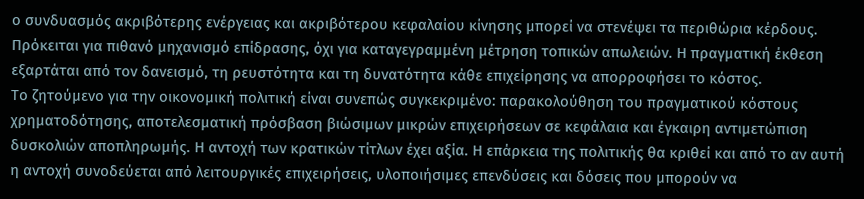ο συνδυασμός ακριβότερης ενέργειας και ακριβότερου κεφαλαίου κίνησης μπορεί να στενέψει τα περιθώρια κέρδους. Πρόκειται για πιθανό μηχανισμό επίδρασης, όχι για καταγεγραμμένη μέτρηση τοπικών απωλειών. Η πραγματική έκθεση εξαρτάται από τον δανεισμό, τη ρευστότητα και τη δυνατότητα κάθε επιχείρησης να απορροφήσει το κόστος.
Το ζητούμενο για την οικονομική πολιτική είναι συνεπώς συγκεκριμένο: παρακολούθηση του πραγματικού κόστους χρηματοδότησης, αποτελεσματική πρόσβαση βιώσιμων μικρών επιχειρήσεων σε κεφάλαια και έγκαιρη αντιμετώπιση δυσκολιών αποπληρωμής. Η αντοχή των κρατικών τίτλων έχει αξία. Η επάρκεια της πολιτικής θα κριθεί και από το αν αυτή η αντοχή συνοδεύεται από λειτουργικές επιχειρήσεις, υλοποιήσιμες επενδύσεις και δόσεις που μπορούν να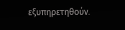εξυπηρετηθούν.